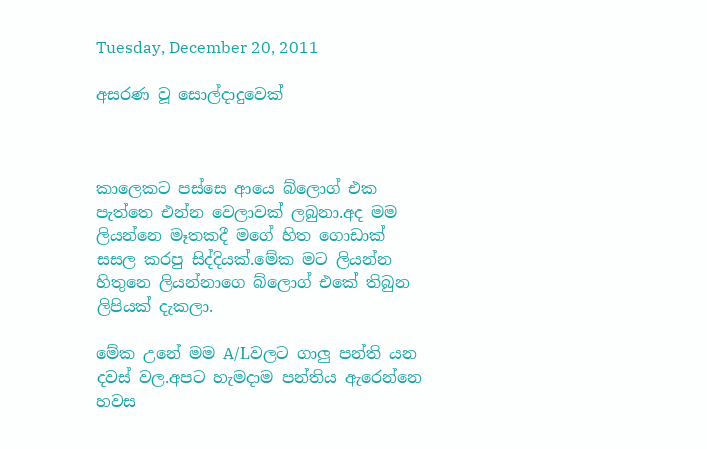Tuesday, December 20, 2011

අසරණ වූ සොල්දාදුවෙක්



කාලෙකට පස්සෙ ආයෙ බ්ලොග් එක පැත්තෙ එන්න වෙලාවක් ලබුනා.අද මම ලියන්නෙ මෑතකදී මගේ හිත ගොඩාක් සසල කරපු සිද්දියක්.මේක මට ලියන්න හිතුනෙ ලියන්නාගෙ බ්ලොග් එකේ තිබුන ලිපියක් දැකලා.

මේක උනේ මම A/Lවලට ගාලු පන්ති යන දවස් වල.අපට හැමදාම පන්තිය ඇරෙන්නෙ හවස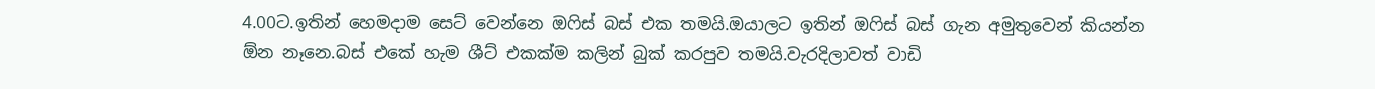4.00ට.ඉතින් හෙමදාම සෙට් වෙන්නෙ ඔෆිස් බස් එක තමයි.ඔයාලට ඉතින් ඔෆිස් බස් ගැන අමුතුවෙන් කියන්න ඕන නෑනෙ.බස් එකේ හැම ශීට් එකක්ම කලින් බුක් කරපුව තමයි.වැරදිලාවත් වාඩි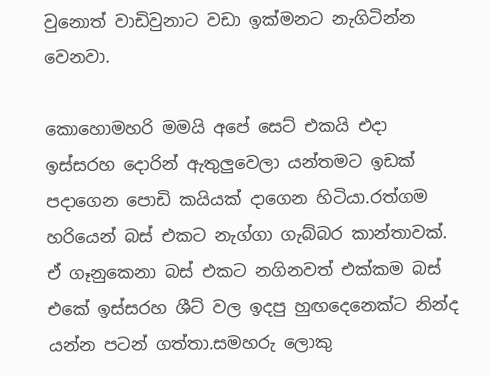වුනොත් වාඩිවුනාට වඩා ඉක්මනට නැගිටින්න වෙනවා.

කොහොමහරි මමයි අපේ සෙට් එකයි එදා ඉස්සරහ දොරින් ඇතුලුවෙලා යන්තමට ඉඩක් පදාගෙන පොඩි කයියක් දාගෙන හිටියා.රත්ගම හරියෙන් බස් එකට නැග්ගා ගැබ්බර කාන්තාවක්. ඒ ගෑනුකෙනා බස් එකට නගිනවත් එක්කම බස් එකේ ඉස්සරහ ශීට් වල ඉදපු හුඟදෙනෙක්ට නින්ද යන්න පටන් ගත්තා.සමහරු ලොකු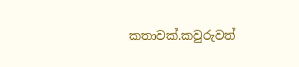කතාවක්.කවුරුවත්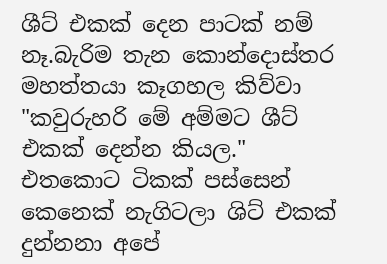ශීට් එකක් දෙන පාටක් නම් නෑ.බැරිම තැන කොන්දොස්තර මහත්තයා කෑගහල කිව්වා "කවුරුහරි මේ අම්මට ශීට් එකක් දෙන්න කියල." එතකොට ටිකක් පස්සෙන් කෙනෙක් නැගිටලා ශිට් එකක් දුන්නනා අපේ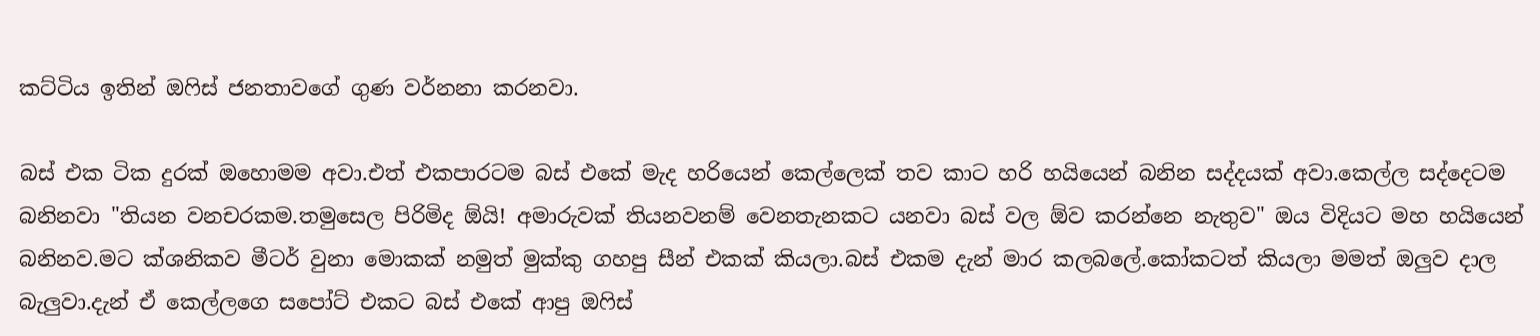කට්ටිය ඉතින් ඔෆිස් ජනතාවගේ ගුණ වර්නනා කරනවා.

බස් එක ටික දුරක් ඔහොමම අවා.එත් එකපාරටම බස් එකේ මැද හරියෙන් කෙල්ලෙක් තව කාට හරි හයියෙන් බනින සද්දයක් අවා.කෙල්ල සද්දෙටම බනිනවා "තියන වනචරකම.තමුසෙල පිරිමිද ඕයි! අමාරුවක් තියනවනම් වෙනතැනකට යනවා බස් වල ඕව කරන්නෙ නැතුව" ඔය විදියට මහ හයියෙන් බනිනව.මට ක්ශනිකව මීටර් වුනා මොකක් නමුත් මුක්කු ගහපු සීන් එකක් කියලා.බස් එකම දැන් මාර කලබලේ.කෝකටත් කියලා මමත් ඔලුව දාල බැලුවා.දැන් ඒ කෙල්ලගෙ සපෝට් එකට බස් එකේ ආපු ඔෆිස්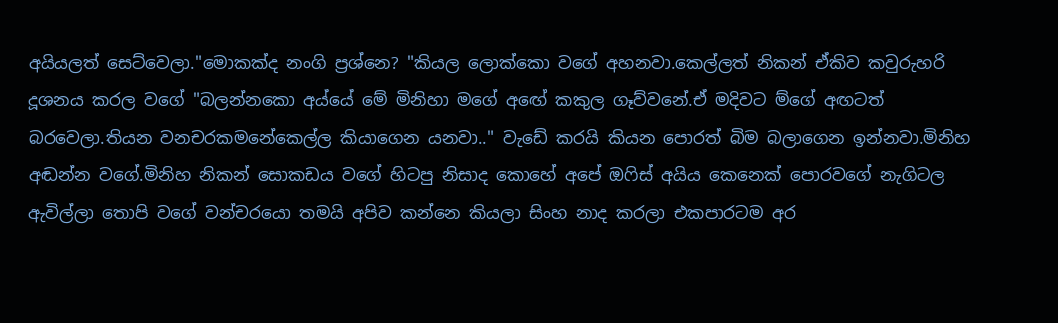අයියලත් සෙට්වෙලා."මොකක්ද නංගි ප්‍රශ්නෙ? "කියල ලොක්කො වගේ අහනවා.කෙල්ලත් නිකන් ඒකිව කවුරුහරි දූශනය කරල වගේ "බලන්නකො අය්යේ මේ මිනිහා මගේ අඟේ කකුල ගෑව්වනේ.ඒ මදිවට ම්ගේ අඟටත් බරවෙලා.තියන වනචරකමනේකෙල්ල කියාගෙන යනවා.." වැඩේ කරයි කියන පොරත් බිම බලාගෙන ඉන්නවා.මිනිහ අඬන්න වගේ.මිනිහ නිකන් සොකඩය වගේ හිටපු නිසාද කොහේ අපේ ඔෆිස් අයිය කෙනෙක් පොරවගේ නැගිටල ඇවිල්ලා තොපි වගේ වන්චරයො තමයි අපිව කන්නෙ කියලා සිංහ නාද කරලා එකපාරටම අර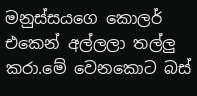මනුස්සයගෙ කොලර් එකෙන් අල්ලලා තල්ලු කරා.මේ වෙනකොට බස්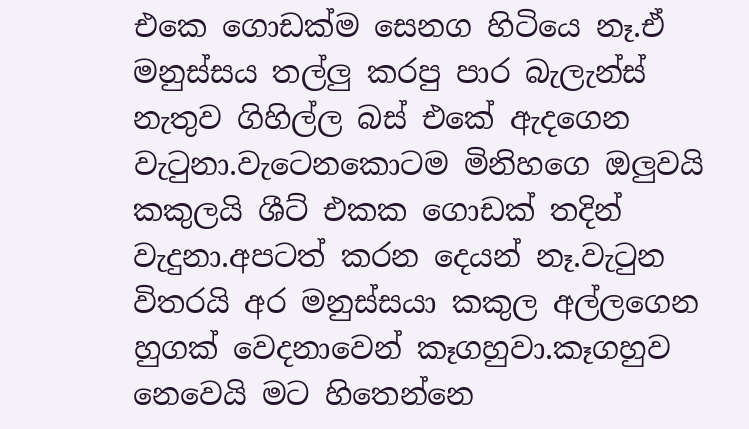එකෙ ගොඩක්ම සෙනග හිටියෙ නෑ.ඒ මනුස්සය තල්ලු කරපු පාර බැලැන්ස් නැතුව ගිහිල්ල බස් එකේ ඇදගෙන වැටුනා.වැටෙනකොටම මිනිහගෙ ඔලුවයි කකුලයි ශීට් එකක ගොඩක් තදින් වැදුනා.අපටත් කරන දෙයන් නෑ.වැටුන විතරයි අර මනුස්සයා කකුල අල්ලගෙන හුගක් වෙදනාවෙන් කෑගහුවා.කෑගහුව නෙවෙයි මට හිතෙන්නෙ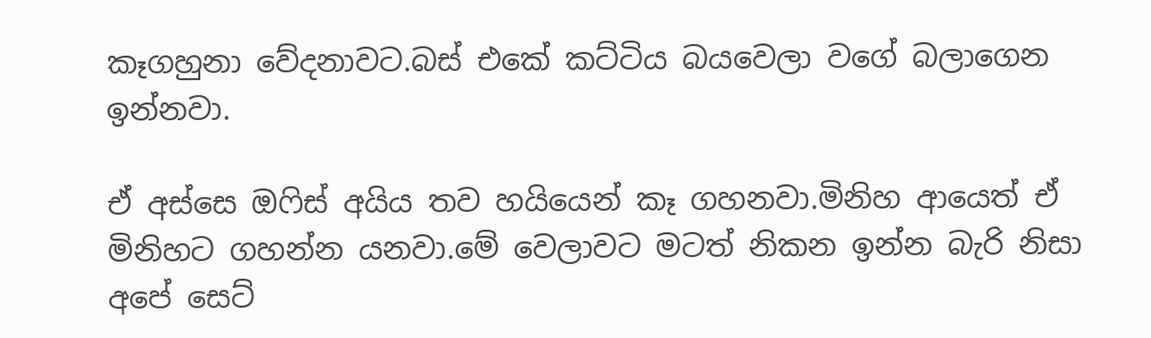කෑගහුනා වේදනාවට.බස් එකේ කට්ටිය බයවෙලා වගේ බලාගෙන ඉන්නවා.

ඒ අස්සෙ ඔෆිස් අයිය තව හයියෙන් කෑ ගහනවා.මිනිහ ආයෙත් ඒ මිනිහට ගහන්න යනවා.මේ වෙලාවට මටත් නිකන ඉන්න බැරි නිසා අපේ සෙට්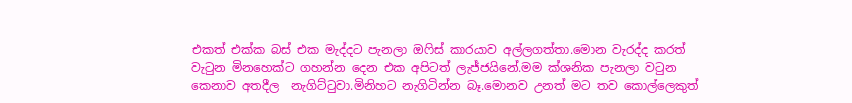එකත් එක්ක බස් එක මැද්දට පැනලා ඔෆිස් කාරයාව අල්ලගත්තා.මොන වැරද්ද කරත් වැටුන මිනහෙක්ට ගහන්න දෙන එක අපිටත් ලැජ්ජයිනේ.මම ක්ශනික පැනලා වටුන කෙනාව අතදීල  නැගිට්ටුවා.මිනිහට නැගිටින්න බෑ.මොනව උනත් මට තව කොල්ලෙකුත්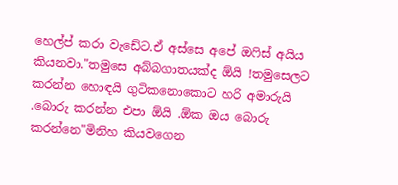හෙල්ප් කරා වැඩේට.ඒ අස්සෙ අපේ ඔෆිස් අයිය කියනවා."තමුසෙ අබ්බගාතයක්ද ඕයි !තමුසෙලට කරන්න හොඳයි ගුටිකනොකොට හරි අමාරුයි .බොරු කරන්න එපා ඕයි .ඕක ඔය බොරු කරන්නෙ"මිනිහ කියවගෙන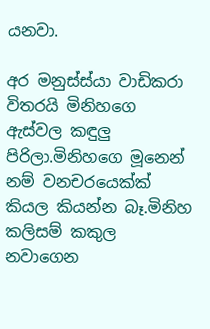යනවා.

අර මනුස්ස්යා වාඩිකරා විතරයි මිනිහගෙ ඇස්වල කඳුලු පිරිලා.මිනිහගෙ මූනෙන් නම් වනචරයෙක්ක් කියල කියන්න බෑ.මිනිහ කලිසම් කකුල නවාගෙන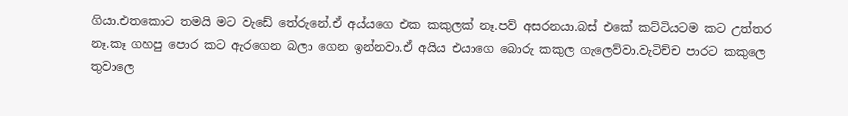ගියා.එතකොට තමයි මට වැඩේ තේරුනේ.ඒ අය්යගෙ එක කකුලක් නෑ.පව් අසරනයා.බස් එකේ කට්ටියටම කට උත්තර නෑ.කෑ ගහපු පොර කට ඇරගෙන බලා ගෙන ඉන්නවා.ඒ අයිය එයාගෙ බොරු කකුල ගැලෙව්වා.වැටිච්ච පාරට කකුලෙ තුවාලෙ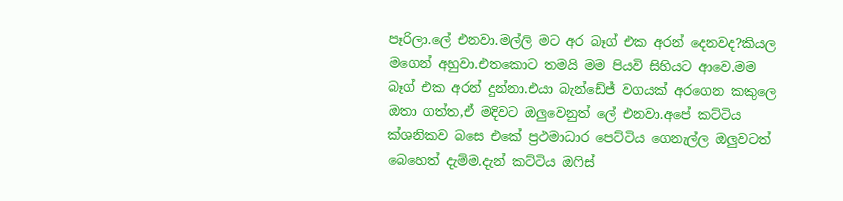පෑරිලා.ලේ එනවා.මල්ලි මට අර බෑග් එක අරන් දෙනවද?කියල මගෙන් අහුවා.එතකොට තමයි මම පියවි සිහියට ආවෙ.මම බෑග් එක අරන් දුන්නා.එයා බැන්ඩේජ් වගයක් අරගෙන කකුලෙ ඔතා ගත්ත,ඒ මදිවට ඔලුවෙනුත් ලේ එනවා.අපේ කට්ටිය ක්ශනිකව බසෙ එකේ ප්‍රථමාධාර පෙට්ටිය ගෙනැල්ල ඔලුවටත් බෙහෙත් දැම්ම.දැන් කට්ටිය ඔෆිස්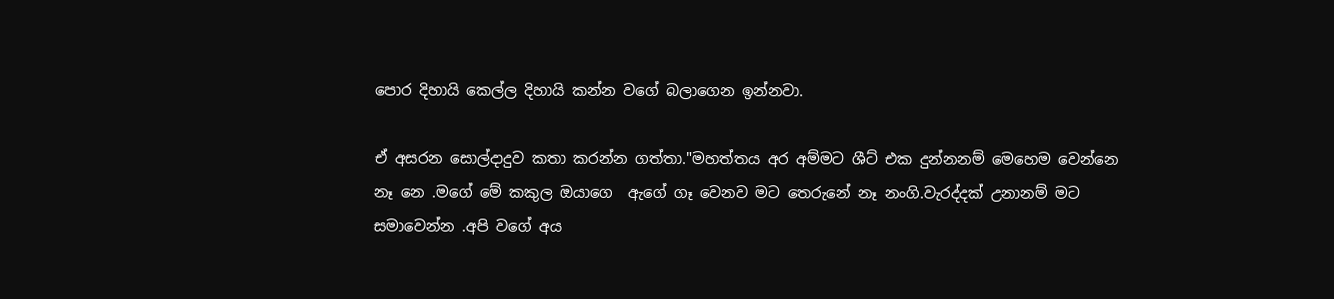පොර දිහායි කෙල්ල දිහායි කන්න වගේ බලාගෙන ඉන්නවා.

ඒ අසරන සොල්දාදුව කතා කරන්න ගත්තා."මහත්තය අර අම්මට ශීට් එක දුන්නනම් මෙහෙම වෙන්නෙ නෑ නෙ .මගේ මේ කකුල ඔයාගෙ  ඇගේ ගෑ වෙනව මට තෙරුනේ නෑ නංගි.වැරද්දක් උනානම් මට සමාවෙන්න .අපි වගේ අය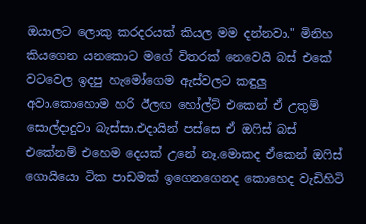ඔයාලට ලොකු කරදරයක් කියල මම දන්නවා." මිනිහ කියගෙන යනකොට මගේ විතරක් නෙවෙයි බස් එකේ වටවෙල ඉදපු හැමෝගෙම ඇස්වලට කඳුලු අවා.කොහොම හරි ඊලඟ හෝල්ට් එකෙන් ඒ උතුම් සොල්දාදුවා බැස්සා.එදායින් පස්සෙ ඒ ඔෆිස් බස් එකේනම් එහෙම දෙයක් උනේ නෑ.මොකද ඒකෙන් ඔෆිස් ගොයියො ටික පාඩමක් ඉගෙනගෙනද කොහෙද වැඩිහිටි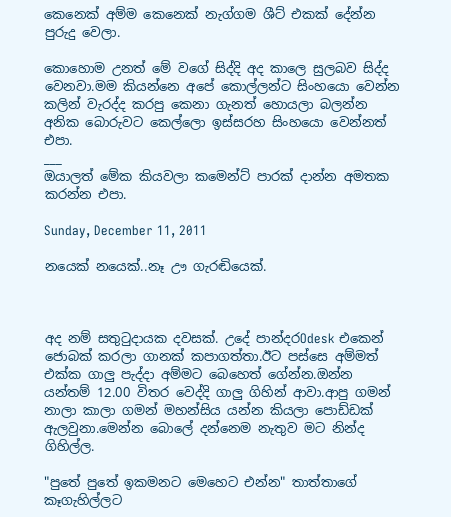කෙනෙක් අම්ම කෙනෙක් නැග්ගම ශීට් එකක් දේන්න පුරුදු වෙලා.

කොහොම උනත් මේ වගේ සිද්දි අද කාලෙ සුලබව සිද්ද වෙනවා.මම කියන්නෙ අපේ කොල්ලන්ට සිංහයො වෙන්න කලින් වැරද්ද කරපු කෙනා ගැනත් හොයලා බලන්න  අනික බොරුවට කෙල්ලො ඉස්සරහ සිංහයො වෙන්නත් එපා.
___
ඔයාලත් මේක කියවලා කමෙන්ට් පාරක් දාන්න අමතක කරන්න එපා.

Sunday, December 11, 2011

නයෙක් නයෙක්..නෑ ඌ ගැරඬියෙක්.



අද නම් සතුටුදායක දවසක්. උදේ පාන්දරOdesk එකෙන් ජොබක් කරලා ගානක් කපාගත්තා.ඊට පස්සෙ අම්මත් එක්ක ගාලු පැද්දා අම්මට බෙහෙත් ගේන්න.ඔන්න යන්තම් 12.00 විතර වෙද්දි ගාලු ගිහින් ආවා.ආපු ගමන් නාලා කාලා ගමන් මහන්සිය යන්න කියලා පොඩ්ඩක් ඇලවුනා.මෙන්න බොලේ දන්නෙම නැතුව මට නින්ද ගිහිල්ල.

"පුතේ පුතේ ඉකමනට මෙහෙට එන්න" තාත්තාගේ කෑගැහිල්ලට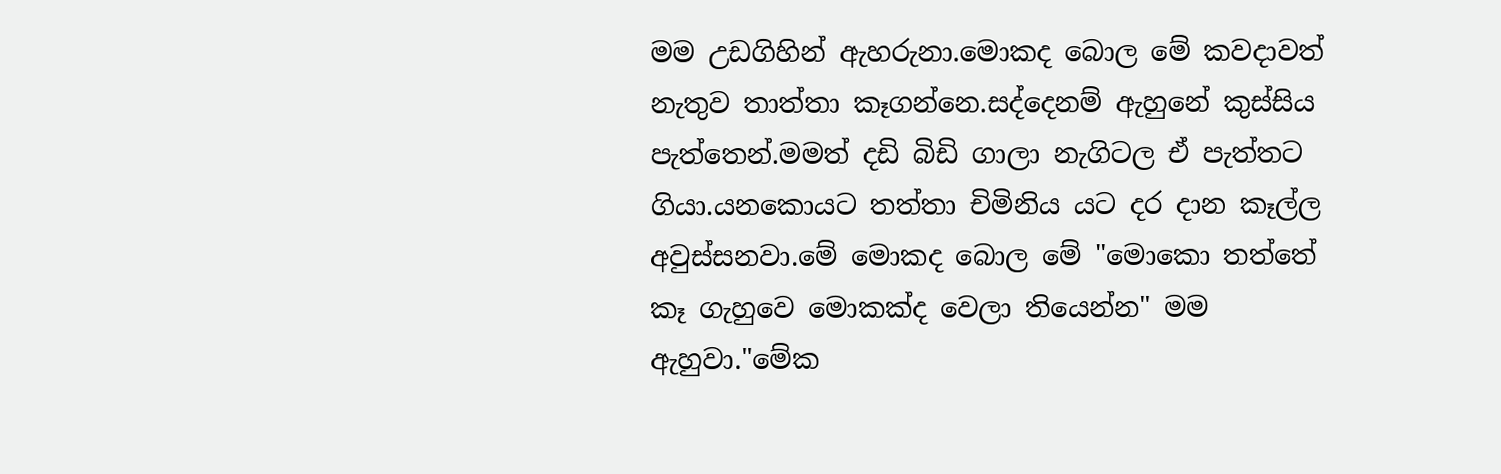මම උඩගිහින් ඇහරුනා.මොකද බොල මේ කවදාවත් නැතුව තාත්තා කෑගන්නෙ.සද්දෙනම් ඇහුනේ කුස්සිය පැත්තෙන්.මමත් දඩි බිඩි ගාලා නැගිටල ඒ පැත්තට ගියා.යනකොයට තත්තා චිමිනිය යට දර දාන කෑල්ල අවුස්සනවා.මේ මොකද බොල මේ "මොකො තත්තේ කෑ ගැහුවෙ මොකක්ද වෙලා තියෙන්න" මම ඇහුවා."මේක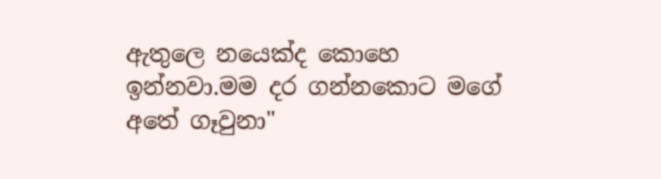ඇතුලෙ නයෙක්ද කොහෙ ඉන්නවා.මම දර ගන්නකොට මගේ අතේ ගෑවුනා"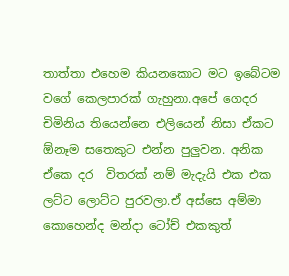තාත්තා එහෙම කියනකොට මට ඉබේටම වගේ කෙලපාරක් ගැහුනා.අපේ ගෙදර චිමිනිය තියෙන්නෙ එලියෙන් නිසා ඒකට ඕනෑම සතෙකුට එන්න පුලුවන. අනික ඒකෙ දර  විතරක් නම් මැදැයි එක එක ලට්ට ලොට්ට පුරවලා.ඒ අස්සෙ අම්මා කොහෙන්ද මන්දා ටෝච් එකකුත්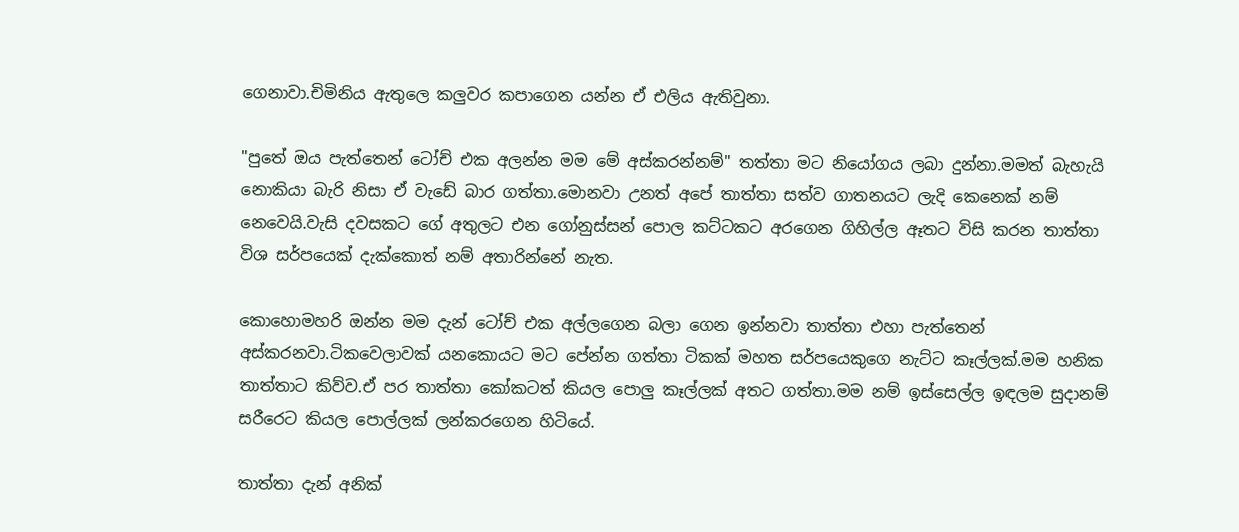ගෙනාවා.චිමිනිය ඇතුලෙ කලුවර කපාගෙන යන්න ඒ එලිය ඇතිවුනා.

"පුතේ ඔය පැත්තෙන් ටෝච් එක අලන්න මම මේ අස්කරන්නම්" තත්තා මට නියෝගය ලබා දුන්නා.මමත් බැහැයි නොකියා බැරි නිසා ඒ වැඩේ බාර ගත්තා.මොනවා උනත් අපේ තාත්තා සත්ව ගාතනයට ලැදි කෙනෙක් නම් නෙවෙයි.වැසි දවසකට ගේ අතුලට එන ගෝනුස්සන් පොල කට්ටකට අරගෙන ගිහිල්ල ඈතට විසි කරන තාත්තා විශ සර්පයෙක් දැක්කොත් නම් අතාරින්නේ නැත.

කොහොමහරි ඔන්න මම දැන් ටෝච් එක අල්ලගෙන බලා ගෙන ඉන්නවා තාත්තා එහා පැත්තෙන් අස්කරනවා.ටිකවෙලාවක් යනකොයට මට පේන්න ගත්තා ටිකක් මහත සර්පයෙකුගෙ නැට්ට කෑල්ලක්.මම හනික තාත්තාට කිව්ව.ඒ පර තාත්තා කෝකටත් කියල පොලු කෑල්ලක් අතට ගත්තා.මම නම් ඉස්සෙල්ල ඉඳලම සුදානම් සරීරෙට කියල පොල්ලක් ලන්කරගෙන හිටියේ.

තාත්තා දැන් අනික්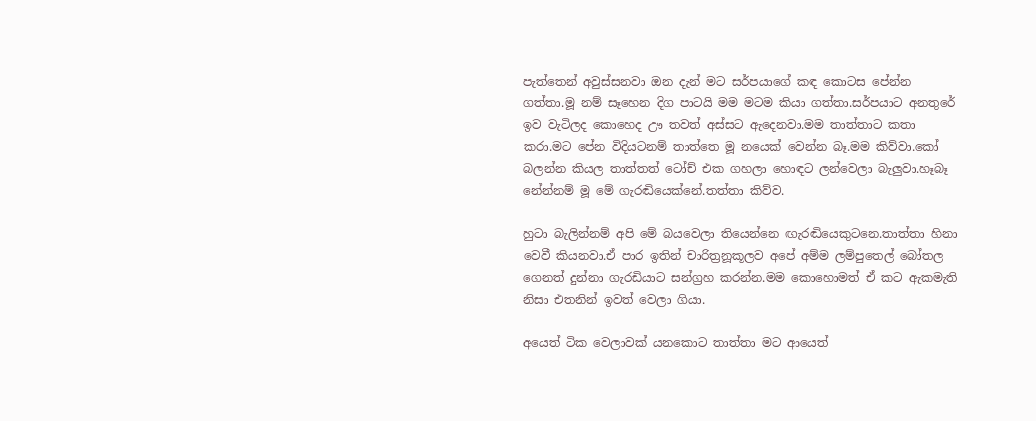පැත්තෙන් අවුස්සනවා ඔන දැන් මට සර්පයාගේ කඳ කොටස පේන්න ගත්තා.මූ නම් සෑහෙන දිග පාටයි මම මටම කියා ගත්තා.සර්පයාට අනතුරේ ඉව වැටිලද කොහෙද ඌ තවත් අස්සට ඇදෙනවා.මම තාත්තාට කතා කරා.මට පේන විදියටනම් තාත්තෙ මූ නයෙක් වෙන්න බෑ.මම කිව්වා.කෝ බලන්න කියල තාත්තත් ටෝච් එක ගහලා හොඳට ලන්වෙලා බැලුවා.හෑබෑ නේන්නම් මූ මේ ගැරඬියෙක්නේ.තත්තා කිව්ව.

හුටා බැලින්නම් අපි මේ බයවෙලා තියෙන්නෙ ඟැරඬියෙකුටනෙ.තාත්තා හිනා වෙවී කියනවා.ඒ පාර ඉතින් චාරිත්‍රනූකූලව අපේ අම්ම ලම්පුතෙල් බෝතල ගෙනත් දුන්නා ගැරඩියාට සන්ග්‍රහ කරන්න.මම කොහොමත් ඒ කට ඇකමැති නිසා එතනින් ඉවත් වෙලා ගියා.

අයෙත් ටික වෙලාවක් යනකොට තාත්තා මට ආයෙත්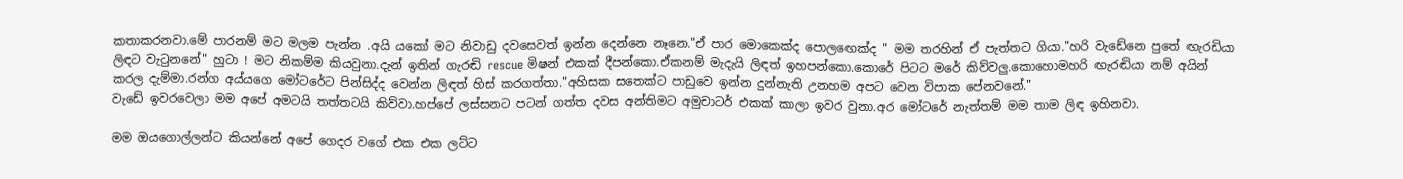කතාකරනවා.මේ පාරනම් මට මලම පැන්න .අයි යකෝ මට නිවාඩු දවසෙවත් ඉන්න දෙන්නෙ නෑනෙ."ඒ පාර මොකෙක්ද පොලඟෙක්ද " මම තරහින් ඒ පැත්තට ගියා."හරි වැඩේනෙ පුතේ ඟැරඩියා ලිඳට වැටුනනේ" හුටා ! මට නිකම්ම කියවුනා.දැන් ඉතින් ගැරඬි rescue මිෂන් එකක් දීපන්කො.ඒකනම් මැදැයි ලිඳත් ඉහපන්කො.කොරේ පිටට මරේ කිව්වලු.කොහොමහරි ඟැරඬියා නම් අයින් කරල දැම්මා.රන්ග අය්යගෙ මෝටරේට පින්සිද්ද වෙන්න ලිඳත් හිස් කරගත්තා."අහිසක සතෙක්ට පාඩුවෙ ඉන්න දුන්නැති උනහම අපට වෙන විපාක පේනවනේ."
වැඩේ ඉවරවෙලා මම අපේ අමටයි තත්තටයි කිව්වා.හප්පේ ලස්සනට පටන් ගත්ත දවස අන්තිමට අමුචාටර් එකක් කාලා ඉවර වුනා.අර මෝටරේ නැත්තම් මම තාම ලිඳ ඉහිනවා.

මම ඔයගොල්ලන්ට කියන්නේ අපේ ගෙදර වගේ එක එක ලට්ට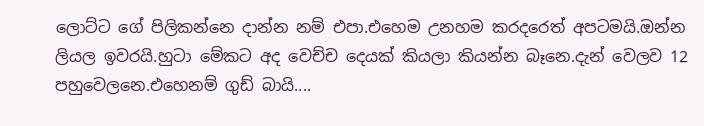ලොට්ට ගේ පිලිකන්නෙ දාන්න නම් එපා.එහෙම උනහම කරදරෙත් අපටමයි.ඔන්න ලියල ඉවරයි.හුටා මේකට අද වෙච්ච දෙයක් කියලා කියන්න බෑනෙ.දැන් වෙලව 12 පහුවෙලනෙ.එහෙනම් ගුඩ් බායි....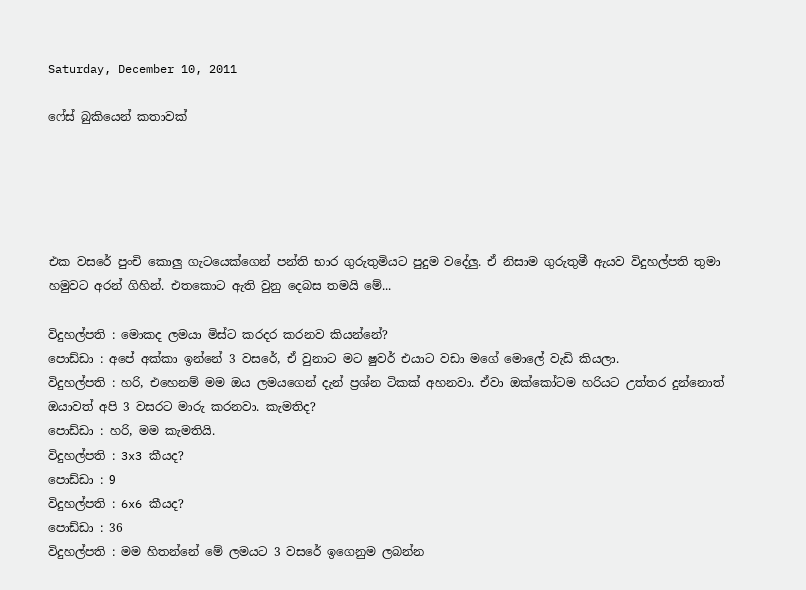Saturday, December 10, 2011

ෆේස් බුකියෙන් කතාවක්





එක වසරේ පුංචි කොලු ගැටයෙක්ගෙන් පන්ති භාර ගුරුතුමියට පුදුම වදේලු. ඒ නිසාම ගුරුතුමී ඇයව විදුහල්පති තුමා හමුවට අරන් ගිහින්. එතකොට ඇති වුනු දෙබස තමයි මේ...

විදුහල්පති : මොකද ලමයා මිස්ට කරදර කරනව කියන්නේ?
පොඩ්ඩා : අපේ අක්කා ඉන්නේ 3 වසරේ, ඒ වුනාට මට ෂුවර් එයාට වඩා මගේ මොලේ වැඩි කියලා.
විදුහල්පති : හරි, එහෙනම් මම ඔය ලමයගෙන් දැන් ප්‍රශ්න ටිකක් අහනවා. ඒවා ඔක්කෝටම හරියට උත්තර දුන්නොත් ඔයාවත් අපි 3 වසරට මාරු කරනවා. කැමතිද?
පොඩ්ඩා : හරි, මම කැමතියි.
විදුහල්පති : 3x3 කීයද?
පොඩ්ඩා : 9
විදුහල්පති : 6x6 කීයද?
පොඩ්ඩා : 36
විදුහල්පති : මම හිතන්නේ මේ ලමයට 3 වසරේ ඉගෙනුම ලබන්න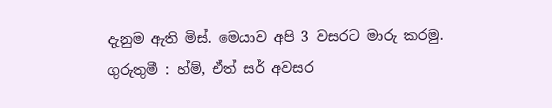දැනුම ඇති මිස්. මෙයාව අපි 3 වසරට මාරු කරමු.
ගුරුතුමී : හ්ම්, ඒත් සර් අවසර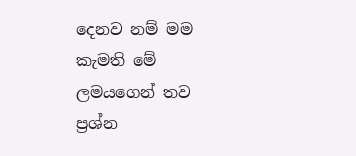දෙනව නම් මම කැමති මේ ලමයගෙන් තව ප්‍රශ්න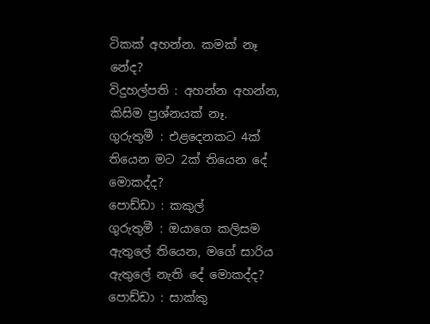ටිකක් අහන්න. කමක් නෑ නේද?
විදුහල්පති : අහන්න අහන්න, කිසිම ප්‍රශ්නයක් නෑ.
ගුරුතුමී : එළදෙනකට 4ක් තියෙන මට 2ක් තියෙන දේ මොකද්ද?
පොඩ්ඩා : කකුල්
ගුරුතුමී : ඔයාගෙ කලිසම ඇතුලේ තියෙන, මගේ සාරිය ඇතුලේ නැති දේ මොකද්ද?
පොඩ්ඩා : සාක්කු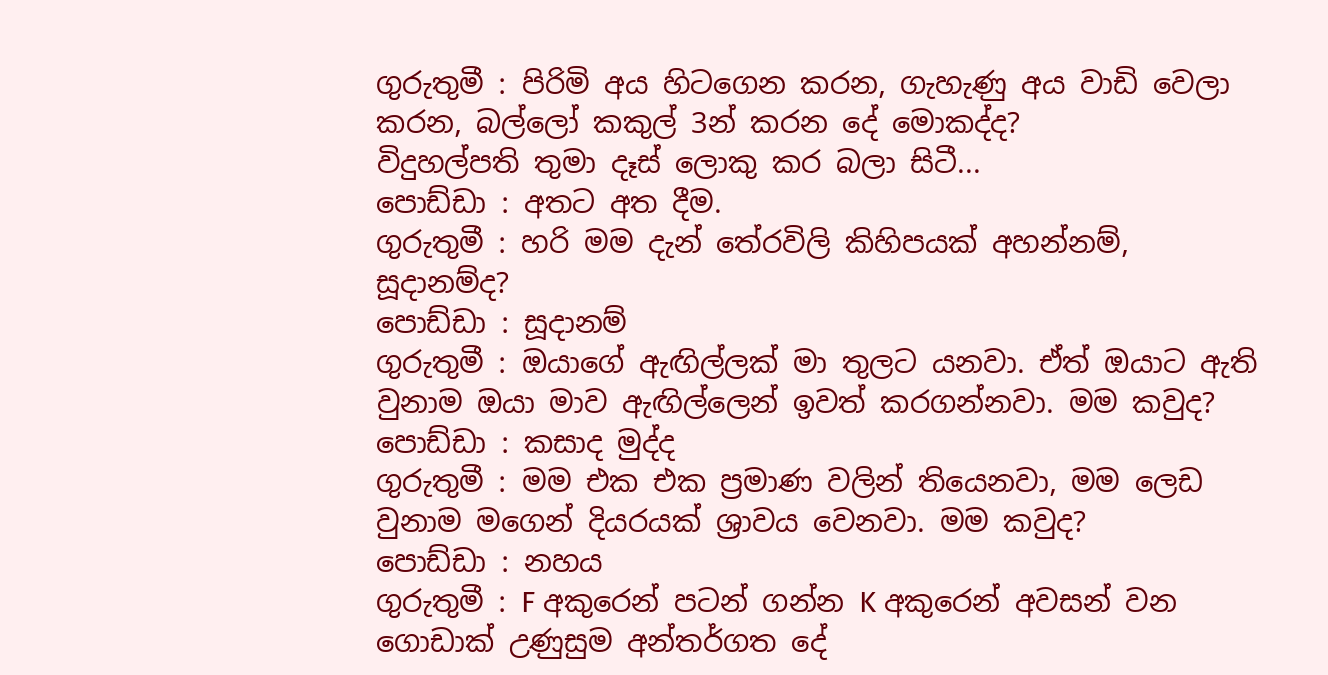ගුරුතුමී : පිරිමි අය හිටගෙන කරන, ගැහැණු අය වාඩි වෙලා කරන, බල්ලෝ කකුල් 3න් කරන දේ මොකද්ද?
විදුහල්පති තුමා දෑස් ලොකු කර බලා සිටී...
පොඩ්ඩා : අතට අත දීම.
ගුරුතුමී : හරි මම දැන් තේරවිලි කිහිපයක් අහන්නම්, සූදානම්ද?
පොඩ්ඩා : සූදානම්
ගුරුතුමී : ඔයාගේ ඇඟිල්ලක් මා තුලට යනවා. ඒත් ඔයාට ඇති වුනාම ඔයා මාව ඇඟිල්ලෙන් ඉවත් කරගන්නවා. මම කවුද?
පොඩ්ඩා : කසාද මුද්ද
ගුරුතුමී : මම එක එක ප්‍රමාණ වලින් තියෙනවා, මම ලෙඩ වුනාම මගෙන් දියරයක් ශ්‍රාවය වෙනවා. මම කවුද?
පොඩ්ඩා : නහය
ගුරුතුමී : F අකුරෙන් පටන් ගන්න K අකුරෙන් අවසන් වන ගොඩාක් උණුසුම අන්තර්ගත දේ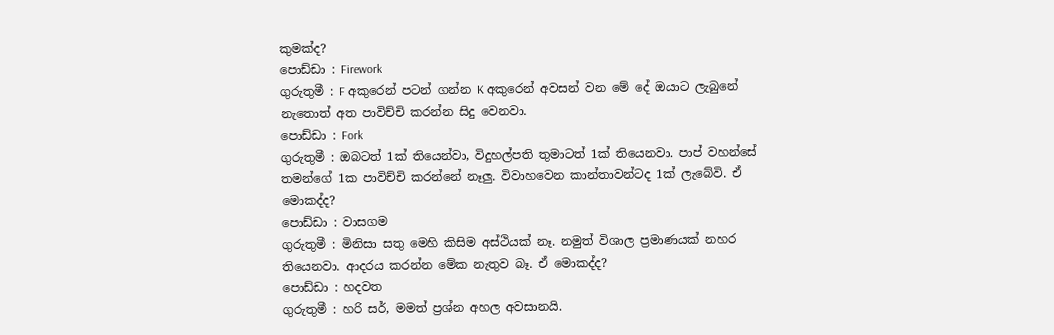කුමක්ද?
පොඩ්ඩා : Firework
ගුරුතුමී : F අකුරෙන් පටන් ගන්න K අකුරෙන් අවසන් වන මේ දේ ඔයාට ලැබුනේ නැතොත් අත පාවිච්චි කරන්න සිදු වෙනවා.
පොඩ්ඩා : Fork
ගුරුතුමී : ඔබටත් 1ක් තියෙන්වා, විදුහල්පති තුමාටත් 1ක් තියෙනවා. පාප් වහන්සේ තමන්ගේ 1ක පාවිච්චි කරන්නේ නෑලු. විවාහවෙන කාන්තාවන්ටද 1ක් ලැබේවි. ඒ මොකද්ද?
පොඩ්ඩා : වාසගම
ගුරුතුමී : මිනිසා සතු මෙහි කිසිම අස්ථියක් නෑ. නමුත් විශාල ප්‍රමාණයක් නහර තියෙනවා. ආදරය කරන්න මේක නැතුව බෑ. ඒ මොකද්ද?
පොඩ්ඩා : හදවත
ගුරුතුමී : හරි සර්, මමත් ප්‍රශ්න අහල අවසානයි.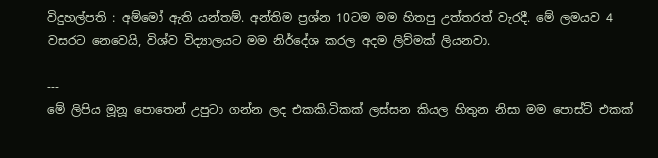විදුහල්පති : අම්මෝ ඇති යන්තම්. අන්තිම ප්‍රශ්න 10ටම මම හිතපු උත්තරත් වැරදී. මේ ලමයව 4 වසරට නෙවෙයි, විශ්ව විද්‍යාලයට මම නිර්දේශ කරල අදම ලිව්මක් ලියනවා.

---
මේ ලිපිය මූනූ පොතෙන් උපුටා ගන්න ලද එකකි.ටිකක් ලස්සන කියල හිතුන නිසා මම පොස්ට් එකක්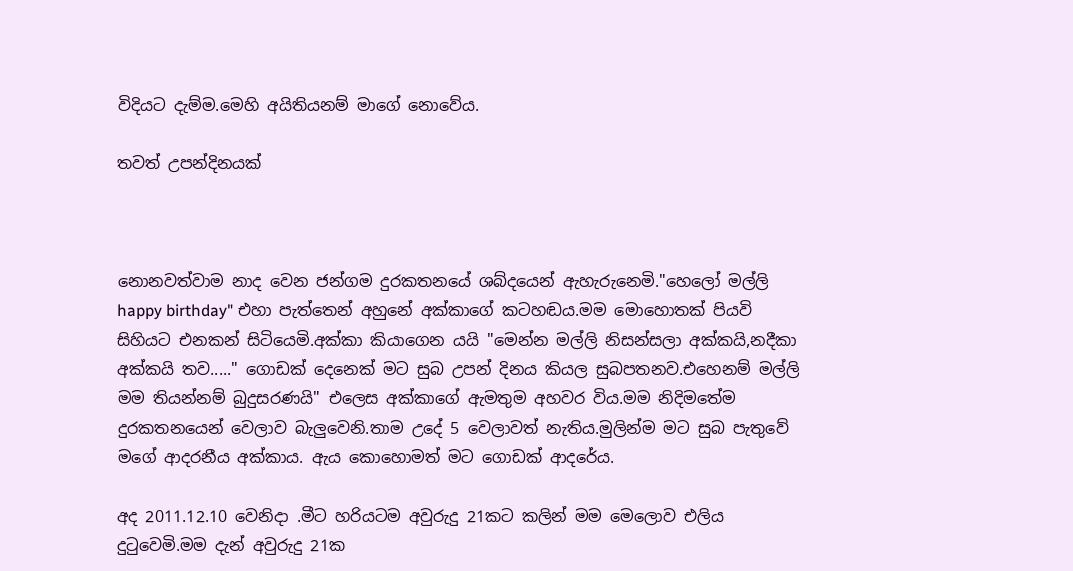විදියට දැම්ම.මෙහි අයිතියනම් මාගේ නොවේය.

තවත් උපන්දිනයක්



නොනවත්වාම නාද වෙන ජන්ගම දුරකතනයේ ශබ්දයෙන් ඇහැරුනෙමි."හෙලෝ මල්ලි happy birthday" එහා පැත්තෙන් අහුනේ අක්කාගේ කටහඬය.මම මොහොතක් පියවි සිහියට එනකන් සිටියෙමි.අක්කා කියාගෙන යයි "මෙන්න මල්ලි නිසන්සලා අක්කයි,නදීකා අක්කයි තව....." ගොඩක් දෙනෙක් මට සුබ උපන් දිනය කියල සුබපතනව.එහෙනම් මල්ලි මම තියන්නම් බුදුසරණයි" එලෙස අක්කාගේ ඇමතුම අහවර විය.මම නිදිමතේම දුරකතනයෙන් වෙලාව බැලුවෙනි.තාම උදේ 5 වෙලාවත් නැතිය.මුලින්ම මට සුබ පැතුවේ මගේ ආදරනීය අක්කාය. ඇය කොහොමත් මට ගොඩක් ආදරේය.

අද 2011.12.10 වෙනිදා .මීට හරියටම අවුරුදු 21කට කලින් මම මෙලොව එලිය දුටුවෙමි.මම දැන් අවුරුදු 21ක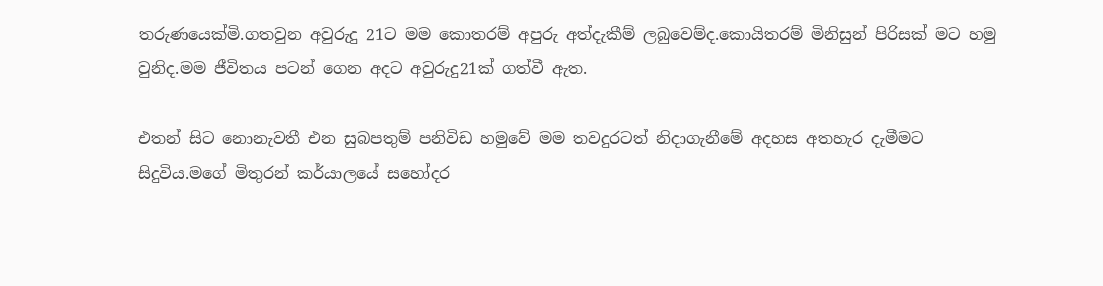තරුණයෙක්මි.ගතවුන අවුරුදු 21ට මම කොතරම් අපුරු අත්දැකීම් ලබුවෙම්ද.කොයිතරම් මිනිසුන් පිරිසක් මට හමු වුනිද.මම ජීවිතය පටන් ගෙන අදට අවුරුදු21ක් ගත්වී ඇත.

එතන් සිට නොනැවතී එන සුබපතුම් පනිවිඩ හමුවේ මම තවදුරටත් නිදාගැනීමේ අදහස අතහැර දැමීමට සිදුවිය.මගේ මිතුරන් කර්යාලයේ සහෝදර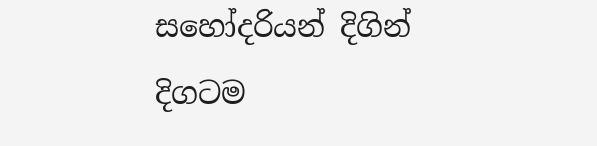සහෝදරියන් දිගින් දිගටම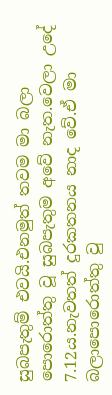සුබපැතුම් එවයි.එනමුත් තවම මා බලා පොරොත්තු වූ සුබපැතුම අවේ නැත.වෙලා උදේ 7.12ය.නැවතත් දුරකතනය නාද වේ.ඒ මා බලාපොරොත්තු වු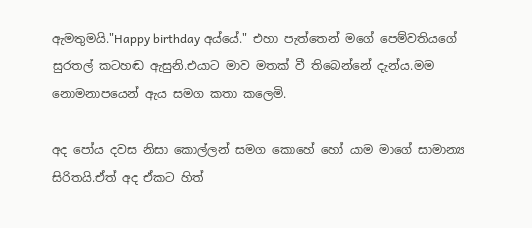ඇමතුමයි."Happy birthday අය්යේ." එහා පැත්තෙන් මගේ පෙම්වතියගේ සුරතල් කටහඬ ඇසුනි.එයාට මාව මතක් වී තිබෙන්නේ දැන්ය.මම නොමනාපයෙන් ඇය සමග කතා කලෙමි.

අද පෝය දවස නිසා කොල්ලන් සමග කොහේ හෝ යාම මාගේ සාමාන්‍ය සිරිතයි.ඒත් අද ඒකට හිත්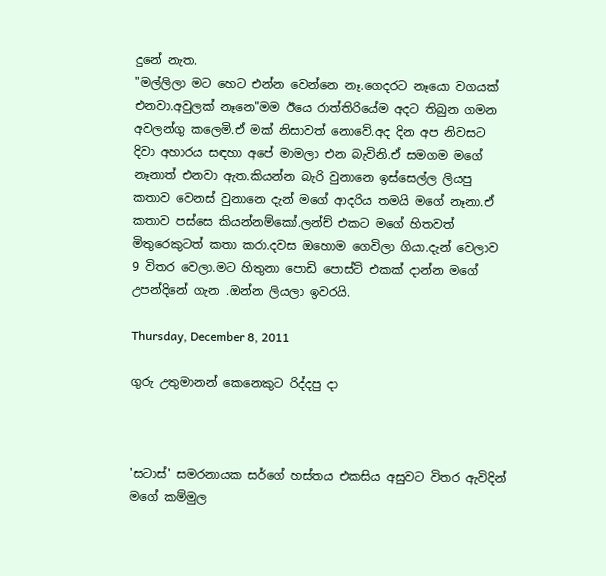දුනේ නැත.
"මල්ලිලා මට හෙට එන්න වෙන්නෙ නෑ.ගෙදරට නෑයො වගයක් එනවා.අවුලක් නෑනෙ"මම ඊයෙ රාත්තිරියේම අදට තිබුන ගමන අවලන්ගු කලෙමි.ඒ මක් නිසාවත් නොවේ.අද දින අප නිවසට දිවා අහාරය සඳහා අපේ මාමලා එන බැවිනි.ඒ සමගම මගේ නෑනාත් එනවා ඇත.කියන්න බැරි වුනානෙ ඉස්සෙල්ල ලියපු කතාව වෙනස් වුනානෙ දැන් මගේ ආදරිය තමයි මගේ නෑනා.ඒ කතාව පස්සෙ කියන්නම්කෝ.ලන්ච් එකට මගේ හිතවත් මිතුරෙකුටත් කතා කරා.දවස ඔහොම ගෙවිලා ගියා.දැන් වෙලාව 9 විතර වෙලා.මට හිතුනා පොඩි පොස්ට් එකක් දාන්න මගේ උපන්දිනේ ගැන .ඔන්න ලියලා ඉවරයි.

Thursday, December 8, 2011

ගුරු උතුමානන් කෙනෙකුට රිද්දපු දා



'සටාස්' සමරනායක සර්ගේ හස්තය එකසිය අසුවට විතර ඇවිදින් මගේ කම්මුල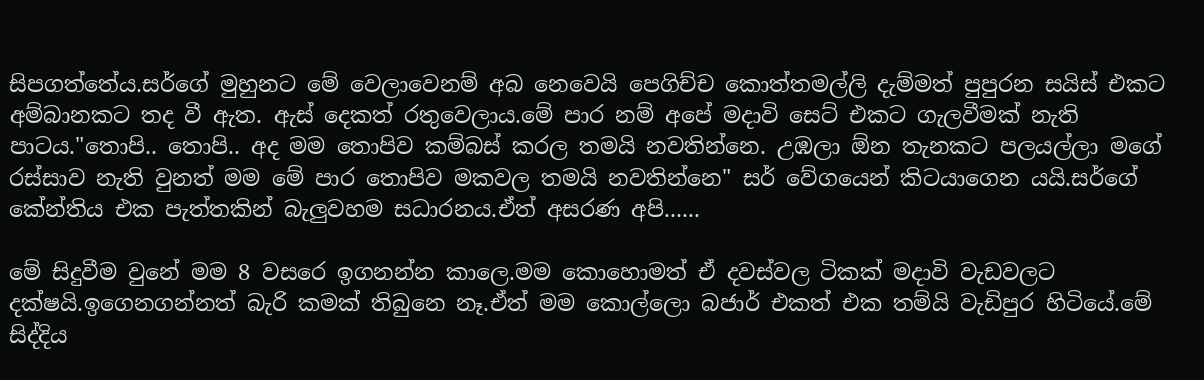සිපගත්තේය.සර්ගේ මුහුනට මේ වෙලාවෙනම් අබ නෙවෙයි පෙගිච්ච කොත්තමල්ලි දැම්මත් පුපුරන සයිස් එකට අම්බානකට තද වී ඇත. ඇස් දෙකත් රතුවෙලාය.මේ පාර නම් අපේ මදාවි සෙට් එකට ගැලවීමක් නැති පාටය."තොපි.. තොපි.. අද මම තොපිව කම්බස් කරල තමයි නවතින්නෙ. උඹලා ඕන තැනකට පලයල්ලා මගේ රස්සාව නැති වුනත් මම මේ පාර තොපිව මකවල තමයි නවතින්නෙ" සර් වේගයෙන් කිටයාගෙන යයි.සර්ගේ කේන්තිය එක පැත්තකින් බැලුවහම සධාරනය.ඒත් අසරණ අපි......

මේ සිදුවීම වුනේ මම 8 වසරෙ ඉගනන්න කාලෙ.මම කොහොමත් ඒ දවස්වල ටිකක් මදාවි වැඩවලට දක්ෂයි.ඉගෙනගන්නත් බැරි කමක් තිබුනෙ නෑ.ඒත් මම කොල්ලො බජාර් එකත් එක තම්යි වැඩිපුර හිටියේ.මේ සිද්දිය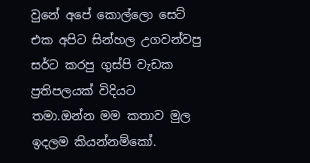වුනේ අපේ කොල්ලො සෙට් එක අපිට සින්හල උගවන්වපු සර්ට කරපු ගුස්පි වැඩක ප්‍රතිපලයක් විදියට තමා.ඔන්න මම කතාව මුල ඉදලම කියන්නම්කෝ.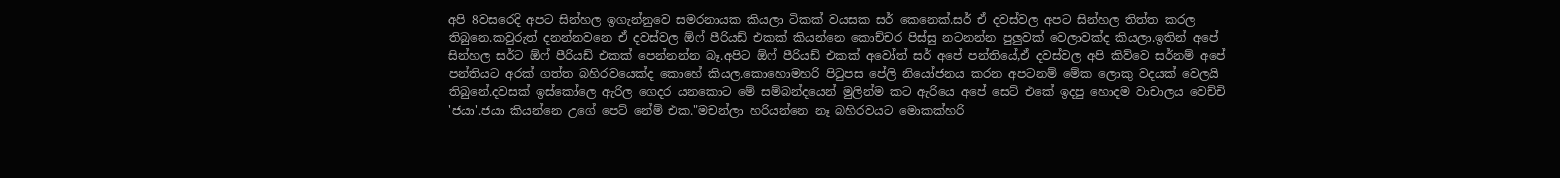අපි 8වසරෙදි අපට සින්හල ඉගැන්නුවෙ සමරනායක කියලා ටිකක් වයසක සර් කෙනෙක්.සර් ඒ දවස්වල අපට සින්හල තිත්ත කරල තිබුනෙ.කවුරුත් දනන්නවනෙ ඒ දවස්වල ඕෆ් පීරියඩ් එකක් කියන්නෙ කොච්චර පිස්සු නටනන්න පුලුවක් වෙලාවක්ද කියලා.ඉතින් අපේ සින්හල සර්ට ඕෆ් පීරියඩ් එකක් පෙන්නන්න බෑ.අපිට ඕෆ් පීරියඩ් එකක් අවෝත් සර් අපේ පන්තියේ,ඒ දවස්වල අපි කිව්වෙ සර්නම් අපේ පන්තියට අරක් ගත්ත බහිරවයෙක්ද කොහේ කියල.කොහොමහරි පිටුපස පේලි නියෝජනය කරන අපටනම් මේක ලොකු වදයක් වෙලයි තිබුනේ.දවසක් ඉස්කෝලෙ ඇරිල ගෙදර යනකොට මේ සම්බන්දයෙන් මුලින්ම කට ඇරියෙ අපේ සෙට් එකේ ඉදපු හොදම වාචාලය වෙච්චි 'ජයා'.ජයා කියන්නෙ උගේ පෙට් නේම් එක."මචන්ලා හරියන්නෙ නෑ බහිරවයට මොකක්හරි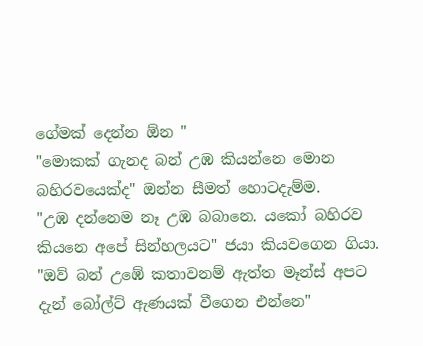ගේමක් දෙන්න ඕන "
"මොකක් ගැනද බන් උඹ කියන්නෙ මොන බහිරවයෙක්ද" ඔන්න සීමත් හොටදැම්ම.
"උඹ දන්නෙම නෑ උඹ බබානෙ. යකෝ බහිරව කියනෙ අපේ සින්හලයට" ජයා කියවගෙන ගියා.
"ඔව් බන් උඹේ කතාවනම් ඇත්ත මෑන්ස් අපට දැන් බෝල්ට් ඇණයක් වීගෙන එන්නෙ"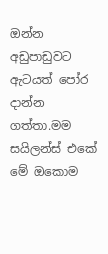ඔන්න අඩුපාඩුවට ඇටයත් පෝර දාන්න ගත්තා.මම සයිලන්ස් එකේ මේ ඔකොම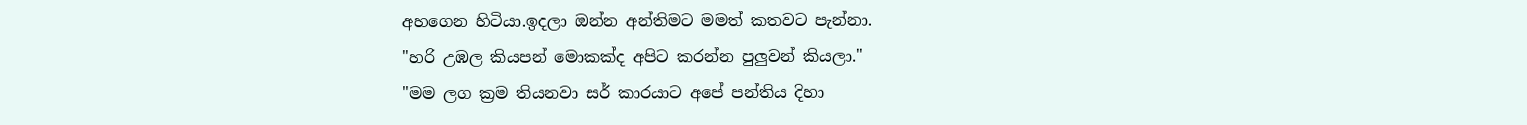අහගෙන හිටියා.ඉදලා ඔන්න අන්තිමට මමත් කතවට පැන්නා.
"හරි උඹල කියපන් මොකක්ද අපිට කරන්න පුලුවන් කියලා."
"මම ලග ක්‍රම තියනවා සර් කාරයාට අපේ පන්තිය දිහා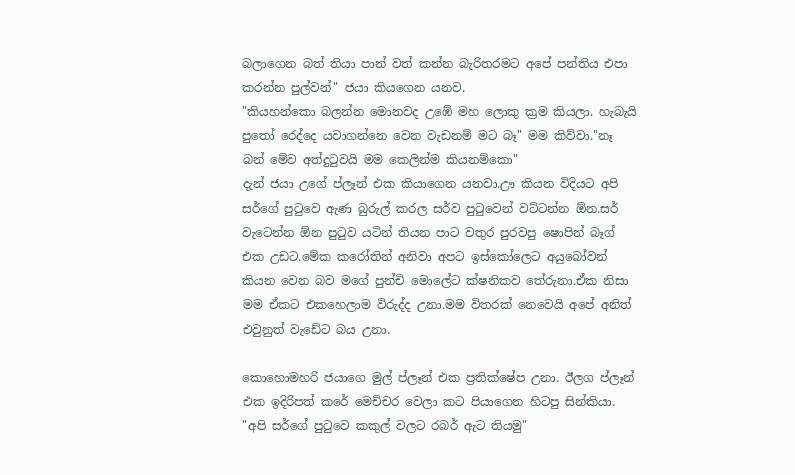බලාගෙන බත් තියා පාන් වත් කන්න බැරිතරමට අපේ පන්තිය එපා කරන්න පුල්වන්" ජයා කියගෙන යනව.
"කියහන්කො බලන්න මොනවද උඹේ මහ ලොකු ක්‍රම කියලා. හැබැයි පුතෝ රෙද්දෙ යවාගන්නෙ වෙන වැඩනම් මට බෑ" මම කිව්වා."නෑ බන් මේව අත්දුටුවයි මම කෙලින්ම කියනම්කො"
දැන් ජයා උගේ ප්ලෑන් එක කියාගෙන යනවා.ඌ කියන විදියට අපි සර්ගේ පුටුවෙ ඇණ බුරුල් කරල සර්ව පුටුවෙන් වට්ටන්න ඕන.සර් වැටෙන්න ඕන පුටුව යටින් තියන පාට වතුර පුරවපු ෂොපින් බෑග් එක උඩට.මේක කරෝතින් අනිවා අපට ඉස්කෝලෙට අයුබෝවන් කියන වෙන බව මගේ පුන්චි මොලේට ක්ෂනිකව තේරුනා.ඒක නිසා මම ඒකට එකහෙලාම විරුද්ද උනා.මම විතරක් නෙවෙයි අපේ අනිත් එවුනුත් වැඩේට බය උනා.

කොහොමහරි ජයාගෙ මුල් ප්ලෑන් එක ප්‍රතික්ෂේප උනා. ඊලග ප්ලෑන් එක ඉදිරිපත් කරේ මෙච්චර වෙලා කට පියාගෙන හිටපු සින්කියා.
"අපි සර්ගේ පුටුවෙ කකුල් වලට රබර් ඇට තියමු"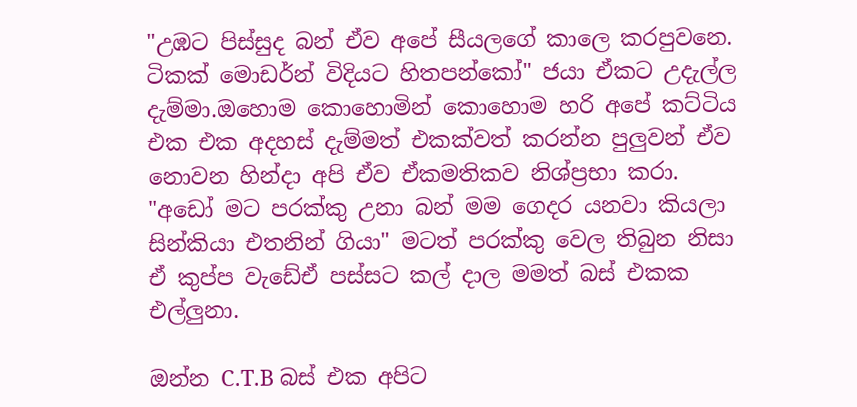"උඹට පිස්සුද බන් ඒව අපේ සීයලගේ කාලෙ කරපුවනෙ. ටිකක් මොඩර්න් විදියට හිතපන්කෝ" ජයා ඒකට උදැල්ල දැම්මා.ඔහොම කොහොමින් කොහොම හරි අපේ කට්ටිය එක එක අදහස් දැම්මත් එකක්වත් කරන්න පුලුවන් ඒව නොවන හින්දා අපි ඒව ඒකමතිකව නිශ්ප්‍රභා කරා.
"අඩෝ මට පරක්කු උනා බන් මම ගෙදර යනවා කියලා සින්කියා එතනින් ගියා" මටත් පරක්කු වෙල තිබුන නිසා ඒ කුප්ප වැඩේඒ පස්සට කල් දාල මමත් බස් එකක එල්ලුනා.

ඔන්න C.T.B බස් එක අපිට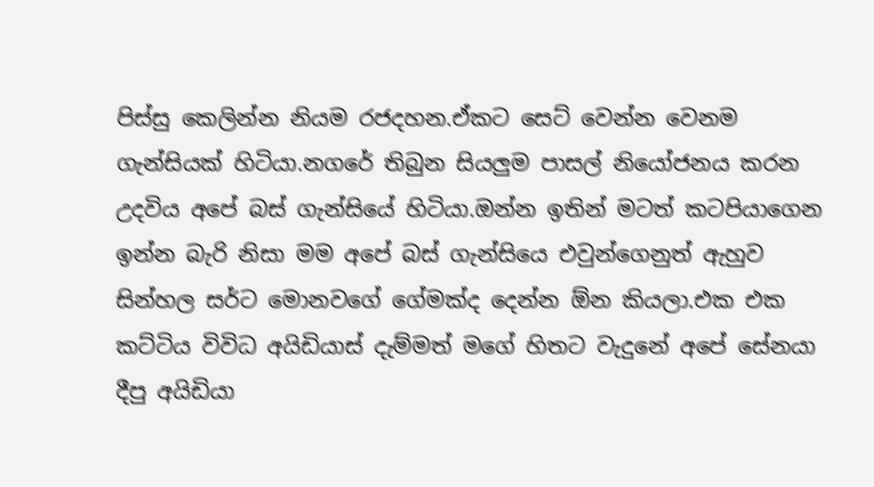පිස්සු කෙලින්න නියම රජදහන.ඒකට සෙට් වෙන්න වෙනම ගැන්සියක් හිටියා.නගරේ තිබුන සියලුම පාසල් නියෝජනය කරන උදවිය අපේ බස් ගැන්සියේ හිටියා.ඔන්න ඉතින් මටත් කටපියාගෙන ඉන්න බැරි නිසා මම අපේ බස් ගැන්සියෙ එවුන්ගෙනුත් ඇහුව සින්හල සර්ට මොනවගේ ගේමක්ද දෙන්න ඕන කියලා.එක එක කට්ටිය විවිධ අයිඩියාස් දැම්මත් මගේ හිතට වැදුනේ අපේ සේනයා දීපු අයිඩියා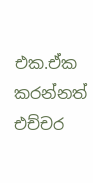එක.ඒක කරන්නත් එච්චර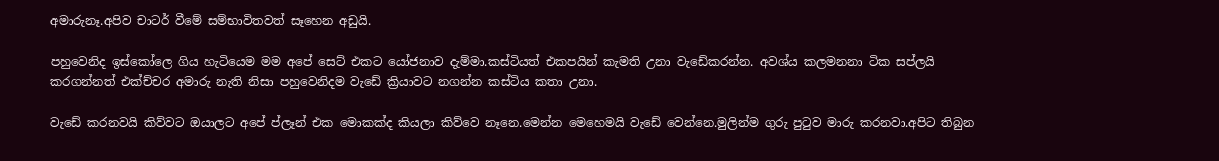අමාරුනෑ.අපිව චාටර් වීමේ සම්භාවිතවත් සෑහෙන අඩුයි.

පහුවෙනිද ඉස්කෝලෙ ගිය හැටියෙම මම අපේ සෙට් එකට යෝජනාව දැම්මා.කස්ටියත් එකපයින් කැමති උනා වැඩේකරන්න. අවශ්ය කලමනනා ටික සප්ලයි කරගන්නත් එක්ච්චර අමාරු නැති නිසා පහුවෙනිදම වැඩේ ක්‍රියාවට නගන්න කස්ටිය කතා උනා.

වැඩේ කරනවයි කිව්වට ඔයාලට අපේ ප්ලෑන් එක මොකක්ද කියලා කිව්වෙ නෑනෙ.මෙන්න මෙහෙමයි වැඩේ වෙන්නෙ.මුලින්ම ගුරු පුටුව මාරු කරනවා.අපිට තිබුන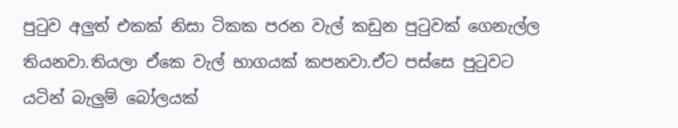පුටුව අලුත් එකක් නිසා ටිකක පරන වැල් කඩුන පුටුවක් ගෙනැල්ල තියනවා.තියලා ඒකෙ වැල් භාගයක් කපනවා.ඒට පස්සෙ පුටුවට යටින් බැලුම් බෝලයක්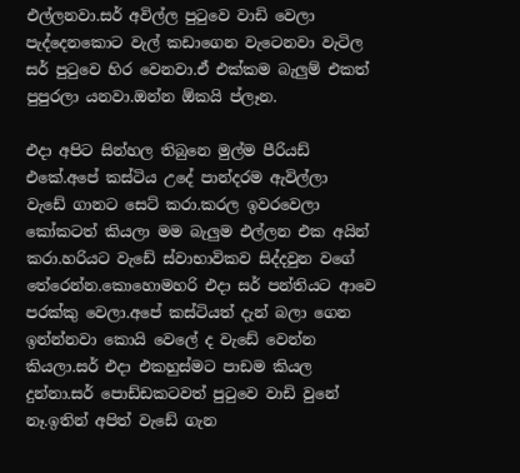එල්ලනවා.සර් අවිල්ල පුටුවෙ වාඩි වෙලා පැද්දෙනකොට වැල් කඩාගෙන වැටෙනවා වැටිල සර් පුටුවෙ හිර වෙනවා.ඒ එක්කම බැලුම් එකත් පුපුරලා යනවා.ඔන්න ඕකයි ප්ලෑන.

එදා අපිට සින්හල තිබුනෙ මුල්ම පීරියඩ් එකේ.අපේ කස්ටිය උදේ පාන්දරම ඇවිල්ලා  වැඩේ ගානට සෙට් කරා.කරල ඉවරවෙලා කෝකටත් කියලා මම බැලුම එල්ලන එක අයින් කරා.හරියට වැඩේ ස්වාභාවිකව සිද්දවුන වගේ තේරෙන්න.කොහොමහරි එදා සර් පන්තියට ආවෙ පරක්කු වෙලා.අපේ කස්ටියත් දැන් බලා ගෙන ඉන්න්නවා කොයි වෙලේ ද වැඩේ වෙන්න කියලා.සර් එදා එකහුස්මට පාඩම කියල දුන්නා.සර් පොඩ්ඩකටවත් පුටුවෙ වාඩි වුනේ නෑ.ඉතින් අපිත් වැඩේ ගැන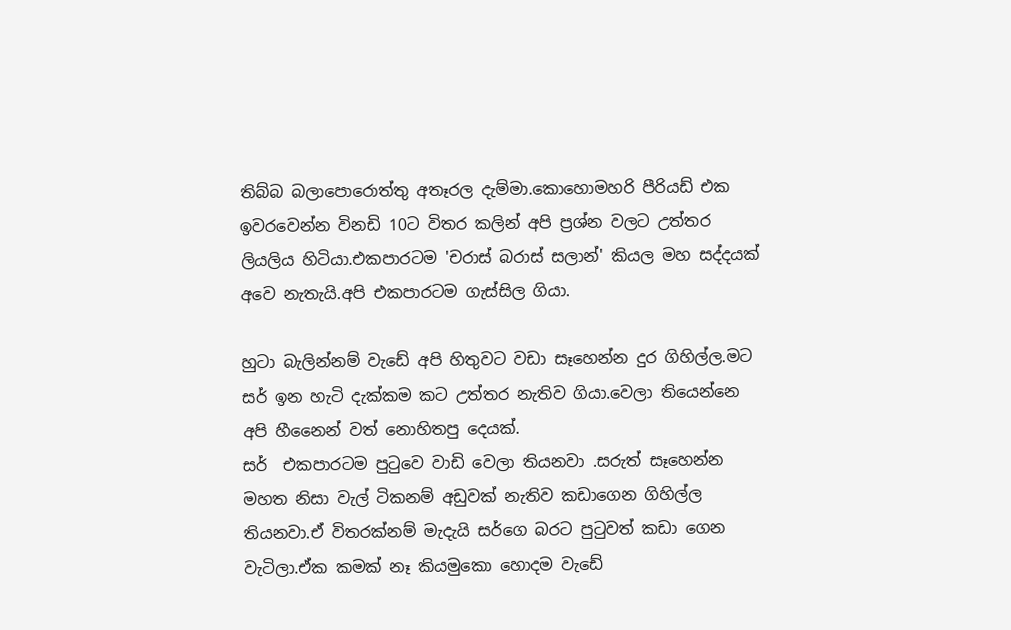තිබ්බ බලාපොරොත්තු අතෑරල දැම්මා.කොහොමහරි පීරියඩ් එක ඉවරවෙන්න විනඩි 10ට විතර කලින් අපි ප්‍රශ්න වලට උත්තර ලියලිය හිටියා.එකපාරටම 'චරාස් බරාස් සලාන්' කියල මහ සද්දයක් අවෙ නැතැයි.අපි එකපාරටම ගැස්සිල ගියා.

හුටා බැලින්නම් වැඩේ අපි හිතුවට වඩා සෑහෙන්න දුර ගිහිල්ල.මට සර් ඉන හැටි දැක්කම කට උත්තර නැතිව ගියා.වෙලා තියෙන්නෙ අපි හීනෛන් වත් නොහිතපු දෙයක්.
සර්  එකපාරටම පුටුවෙ වාඩි වෙලා තියනවා .සරුත් සෑහෙන්න මහත නිසා වැල් ටිකනම් අඩුවක් නැතිව කඩාගෙන ගිහිල්ල තියනවා.ඒ විතරක්නම් මැදැයි සර්ගෙ බරට පුටුවත් කඩා ගෙන වැටිලා.ඒක කමක් නෑ කියමුකො හොදම වැඩේ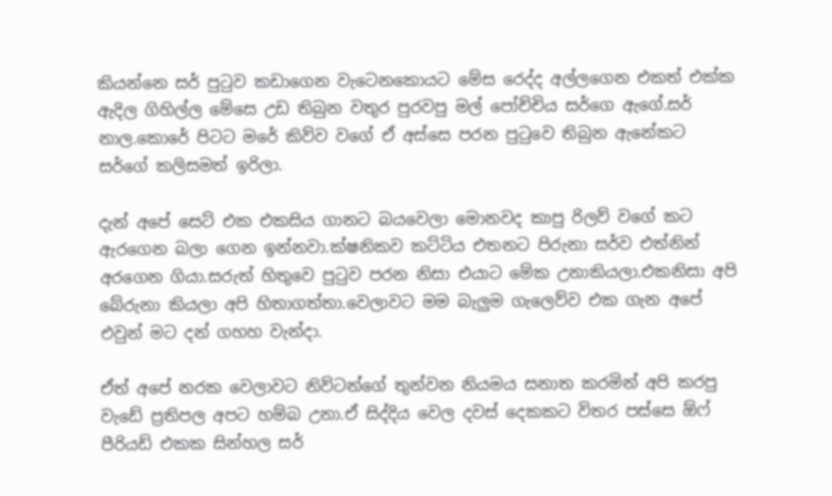කියන්නෙ සර් පුටුව කඩාගෙන වැටෙනකොයට මේස රෙද්ද අල්ලගෙන එකත් එක්ක ඇදිල ගිහිල්ල මේසෙ උඩ තිබුන වතුර පුරවපු මල් පෝච්චිය සර්ගෙ ඇගේ.සර් නාල.කොරේ පිටට මරේ කිව්ව වගේ ඒ අස්සෙ පරන පුටුවෙ තිබුන ඇනේකට සර්ගේ කලිසමත් ඉරිලා.

දැන් අපේ සෙට් එක එකසිය ගානට බයවෙලා මොනවද කාපු රිලව් වගේ කට ඇරගෙන බලා ගෙන ඉන්නවා.ක්ෂනිකව කට්ටිය එතනට පිරුනා සර්ව එත්නින් අරගෙන ගියා.සරුත් හිතුවෙ පුටුව පරන නිසා එයාට මේක උනාකියලා.එකනිසා අපි බේරුනා කියලා අපි හිතාගත්තා.වෙලාවට මම බැලුම ගැලෙව්ව එක ගැන අපේ එවුන් මට දන් ගහහ වැන්දා.

ඒත් අපේ නරක වෙලාවට නිව්ටන්ගේ තුන්වන නියමය සනාත කරමින් අපි කරපු වැඩේ ප්‍රතිපල අපට හම්බ උනා.ඒ සිද්දිය වෙල දවස් දෙකකට විතර පස්සෙ ඕෆ් පීරියඩ් එකක සින්හල සර්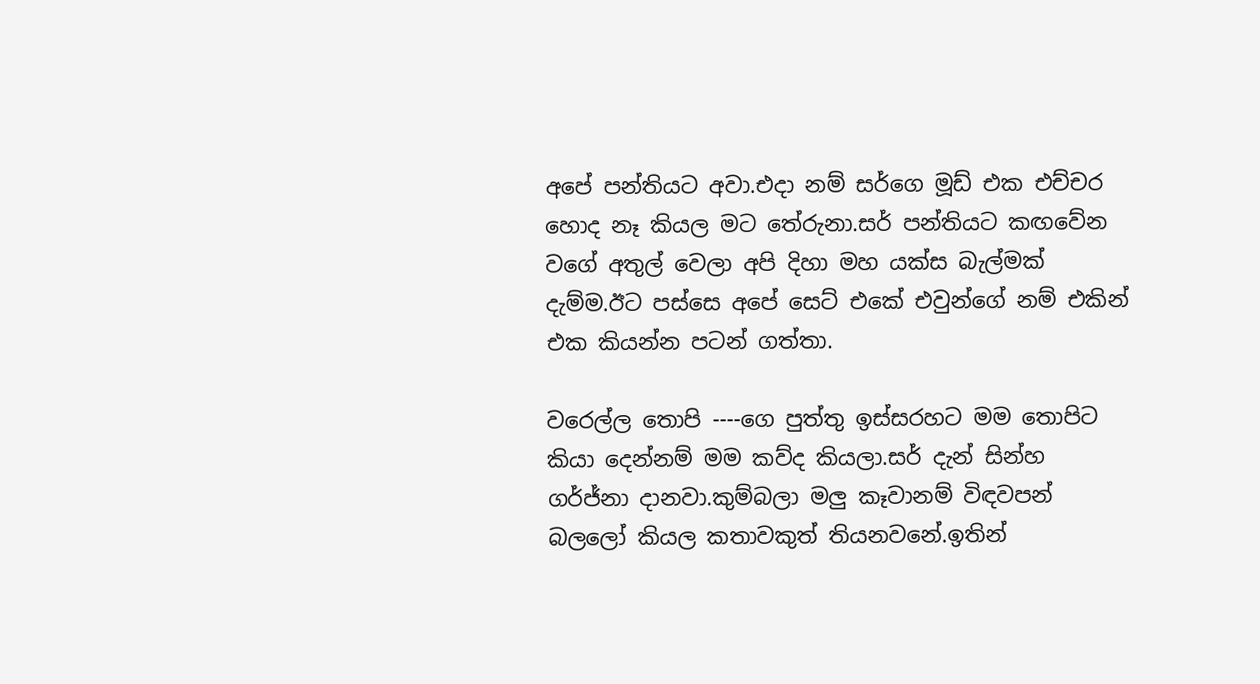අපේ පන්තියට අවා.එදා නම් සර්ගෙ මූඩ් එක එච්චර හොද නෑ කියල මට තේරුනා.සර් පන්තියට කඟවේන වගේ අතුල් වෙලා අපි දිහා මහ යක්ස බැල්මක් දැම්ම.ඊට පස්සෙ අපේ සෙට් එකේ එවුන්ගේ නම් එකින් එක කියන්න පටන් ගත්තා.

වරෙල්ල තොපි ----ගෙ පුත්තු ඉස්සරහට මම තොපිට කියා දෙන්නම් මම කව්ද කියලා.සර් දැන් සින්හ ගර්ජ්නා දානවා.කුම්බලා මලු කෑවානම් විඳවපන් බලලෝ කියල කතාවකුත් තියනවනේ.ඉතින්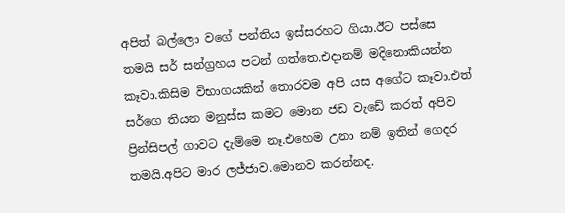අපිත් බල්ලො වගේ පන්තිය ඉස්සරහට ගියා.ඊට පස්සෙ තමයි සර් සන්ග්‍රහය පටන් ගත්තෙ.එදානම් මදිනොකියන්න කෑවා.කිසිම විභාගයකින් තොරවම අපි යස අගේට කෑවා.එත් සර්ගෙ තියන මනුස්ස කමට මොන ජඩ වැඩේ කරත් අපිව ප්‍රින්සිපල් ගාවට දැම්මෙ නෑ.එහෙම උනා නම් ඉතින් ගෙදර තමයි.අපිට මාර ලජ්ජාව.මොනව කරන්නද.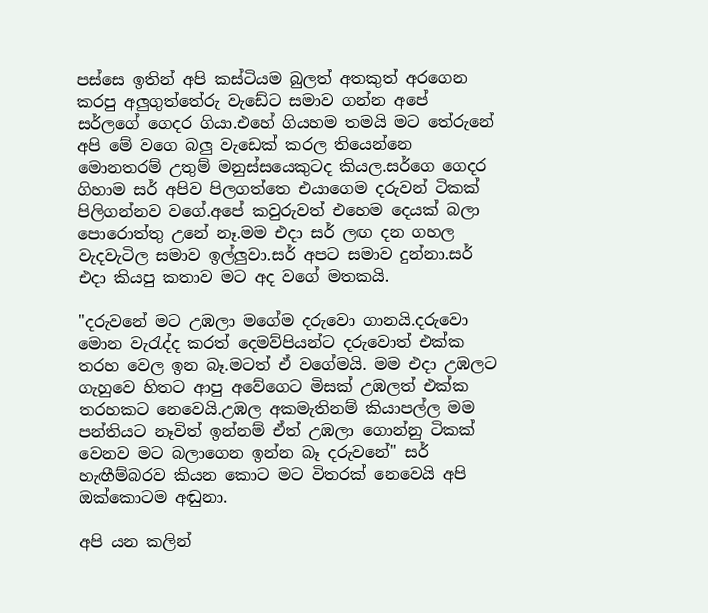පස්සෙ ඉතින් අපි කස්ටියම බුලත් අතකුත් අරගෙන කරපු අලුගුත්තේරු වැඩේට සමාව ගන්න අපේ සර්ලගේ ගෙදර ගියා.එහේ ගියහම තමයි මට තේරුනේ අපි මේ වගෙ බලු වැඩෙක් කරල තියෙන්නෙ මොනතරම් උතුම් මනුස්සයෙකුටද කියල.සර්ගෙ ගෙදර ගිහාම සර් අපිව පිලගත්තෙ එයාගෙම දරුවන් ටිකක් පිලිගන්නව වගේ.අපේ කවුරුවත් එහෙම දෙයක් බලා පොරොත්තු උනේ නෑ.මම එදා සර් ලඟ දන ගහල වැදවැටිල සමාව ඉල්ලුවා.සර් අපට සමාව දුන්නා.සර් එදා කියපු කතාව මට අද වගේ මතකයි.

"දරුවනේ මට උඹලා මගේම දරුවො ගානයි.දරුවො මොන වැරැද්ද කරත් දෙමව්පියන්ට දරුවොත් එක්ක තරහ වෙල ඉන බෑ.මටත් ඒ වගේමයි. මම එදා උඹලට ගැහුවෙ හිතට ආපු අවේගෙට මිසක් උඹලත් එක්ක තරහකට නෙවෙයි.උඹල අකමැතිනම් කියාපල්ල මම පන්තියට නෑවිත් ඉන්නම් ඒත් උඹලා ගොන්නු ටිකක් වෙනව මට බලාගෙන ඉන්න බෑ දරුවනේ" සර් හැඟීම්බරව කියන කොට මට විතරක් නෙවෙයි අපි ඔක්කොටම අඬුනා.

අපි යන කලින්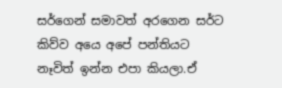සර්ගෙන් සමාවත් අරගෙන සර්ට කිව්ව අයෙ අපේ පන්තියට නෑවිත් ඉන්න එපා කියලා.ඒ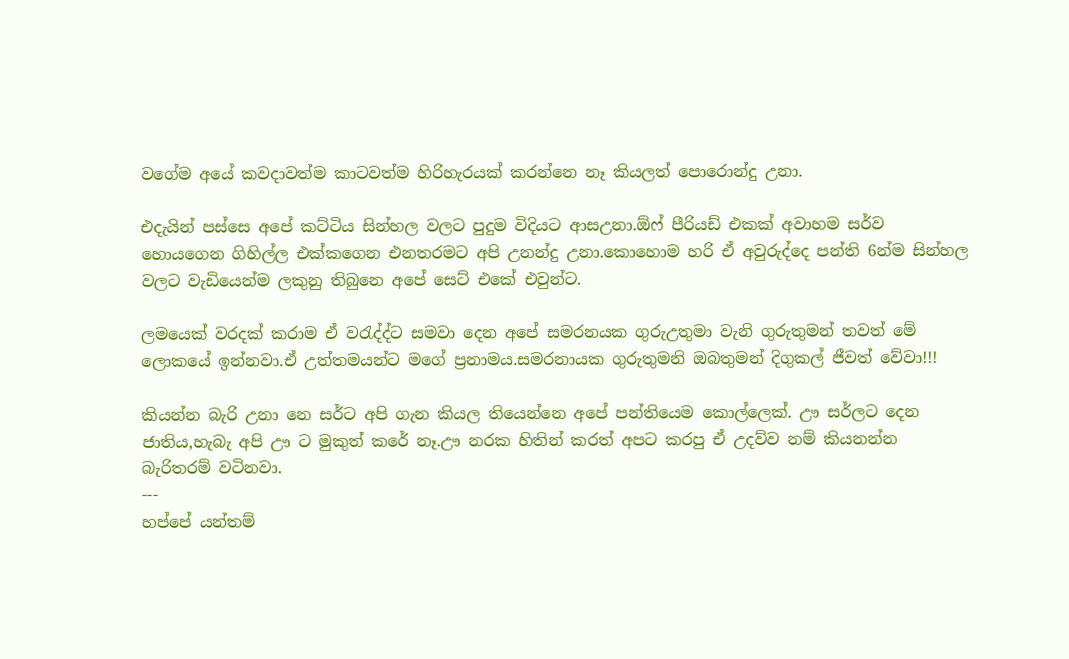වගේම අයේ කවදාවත්ම කාටවත්ම හිරිහැරයක් කරන්නෙ නෑ කියලත් පොරොන්දු උනා.

එදැයින් පස්සෙ අපේ කට්ටිය සින්හල වලට පුදුම විදියට ආසඋනා.ඕෆ් පීරියඩ් එකක් අවාහම සර්ව හොයගෙන ගිහිල්ල එක්කගෙන එනතරමට අපි උනන්දු උනා.කොහොම හරි ඒ අවුරුද්දෙ පන්ති 6න්ම සින්හල වලට වැඩියෙන්ම ලකුනු තිබුනෙ අපේ සෙට් එකේ එවුන්ට.

ලමයෙක් වරදක් කරාම ඒ වරැද්ද්ට සමවා දෙන අපේ සමරනයක ගුරුඋතුමා වැනි ගුරුතුමන් තවත් මේ ලොකයේ ඉන්නවා.ඒ උත්තමයන්ට මගේ ප්‍රනාමය.සමරනායක ගුරුතුමනි ඔබතුමන් දිගුකල් ජීවත් වේවා!!!

කියන්න බැරි උනා නෙ සර්ට අපි ගැන කියල තියෙන්නෙ අපේ පන්තියෙම කොල්ලෙක්. ඌ සර්ලට දෙන ජාතිය,හැබැ අපි ඌ ට මුකුත් කරේ නෑ.ඌ නරක හිතින් කරත් අපට කරපු ඒ උදව්ව නම් කියනන්න බැරිතරම් වටිනවා.
---
හප්පේ යන්තම්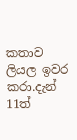කතාව ලියල ඉවර කරා.දැන් 11ත්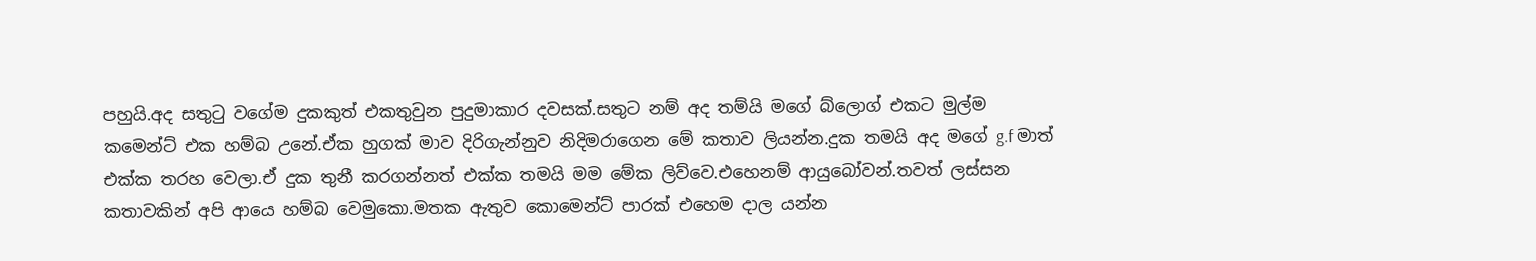පහුයි.අද සතුටු වගේම දුකකුත් එකතුවුන පුදුමාකාර දවසක්.සතුට නම් අද තම්යි මගේ බ්ලොග් එකට මුල්ම කමෙන්ට් එක හම්බ උනේ.ඒක හුගක් මාව දිරිගැන්නුව නිදිමරාගෙන මේ කතාව ලියන්න.දුක තමයි අද මගේ g.f මාත් එක්ක තරහ වෙලා.ඒ දුක තුනී කරගන්නත් එක්ක තමයි මම මේක ලිව්වෙ.එහෙනම් ආයුබෝවන්.තවත් ලස්සන කතාවකින් අපි ආයෙ හම්බ වෙමුකො.මතක ඇතුව කොමෙන්ට් පාරක් එහෙම දාල යන්න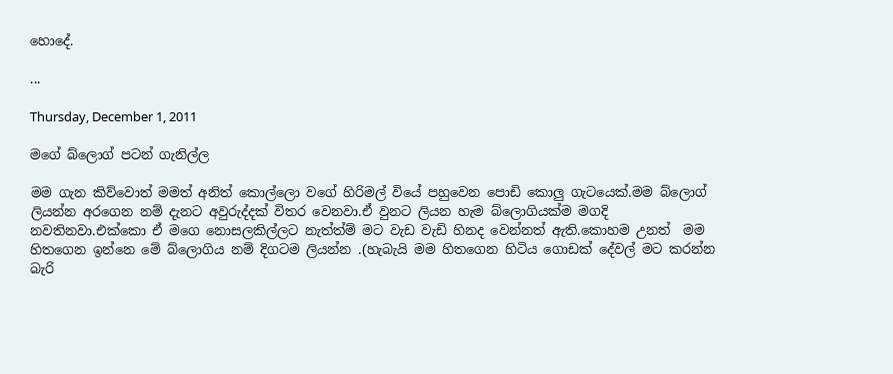හොදේ.

...

Thursday, December 1, 2011

මගේ බ්ලොග් පටන් ගැනිල්ල

මම ගැන කිව්වොත් මමත් අනිත් කොල්ලො වගේ හිරිමල් වියේ පහුවෙන පොඩි කොලු ගැටයෙක්.මම බ්ලොග් ලියන්න අරගෙන නම් දැනට අවුරුද්දක් විතර වෙනවා.ඒ වුනට ලියන හැම බ්ලොගියක්ම මගදි නවතිනවා.එක්කො ඒ මගෙ නොසලකිල්ලට නැත්ත්ම් මට වැඩ වැඩි හිනද වෙන්නත් ඇති.කොහම උනත්  මම හිතගෙන ඉන්නෙ මේ බ්ලොගිය නම් දිගටම ලියන්න .(හැබැයි මම හිතගෙන හිටිය ගොඩක් දේවල් මට කරන්න බැරි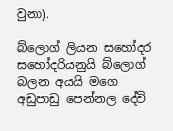වුනා).

බ්ලොග් ලියන සහෝදර සහෝදරියනුයි බ්ලොග් බලන අයයි මගෙ අඩුපාඩු පෙන්නල දේවි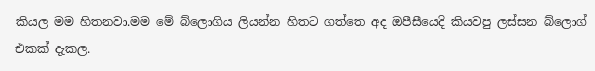කියල මම හිතනවා.මම මේ බ්ලොගිය ලියන්න හිතට ගත්තෙ අද ඔපීසීයෙදි කියවපු ලස්සන බ්ලොග් එකක් දැකල.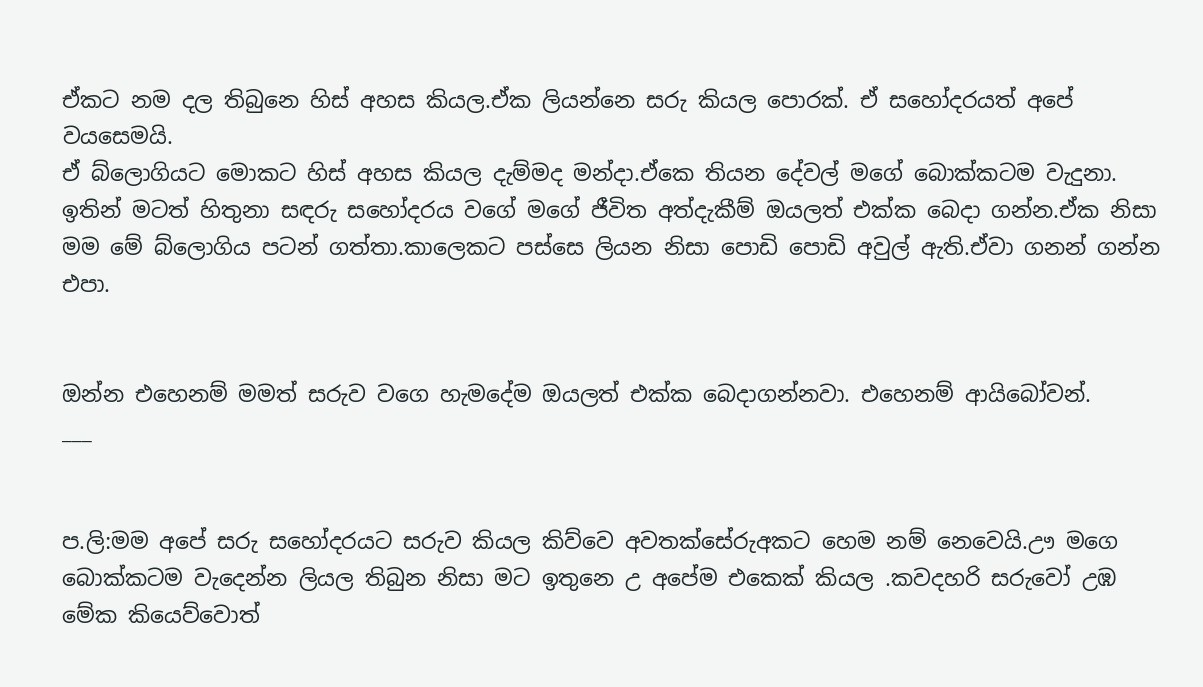ඒකට නම දල තිබුනෙ හිස් අහස කියල.ඒක ලියන්නෙ සරු කියල පොරක්. ඒ සහෝදරයත් අපේ වයසෙමයි.
ඒ බ්ලොගියට මොකට හිස් අහස කියල දැම්මද මන්දා.ඒකෙ තියන දේවල් මගේ බොක්කටම වැදුනා.
ඉතින් මටත් හිතුනා සඳරු සහෝදරය වගේ මගේ ජීවිත අත්දැකීම් ඔයලත් එක්ක බෙදා ගන්න.ඒක නිසා මම මේ බ්ලොගිය පටන් ගත්තා.කාලෙකට පස්සෙ ලියන නිසා පොඩි පොඩි අවුල් ඇති.ඒවා ගනන් ගන්න එපා.


ඔන්න එහෙනම් මමත් සරුව වගෙ හැමදේම ඔයලත් එක්ක බෙදාගන්නවා. එහෙනම් ආයිබෝවන්.
___


ප.ලි:මම අපේ සරු සහෝදරයට සරුව කියල කිව්වෙ අවතක්සේරුඅකට හෙම නම් නෙවෙයි.ඌ මගෙ බොක්කටම වැදෙන්න ලියල තිබුන නිසා මට ඉතුනෙ උ අපේම එකෙක් කියල .කවදහරි සරුවෝ උඹ මේක කියෙව්වොත්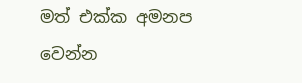මත් එක්ක අමනප වෙන්න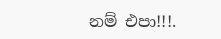නම් එපා!!!.